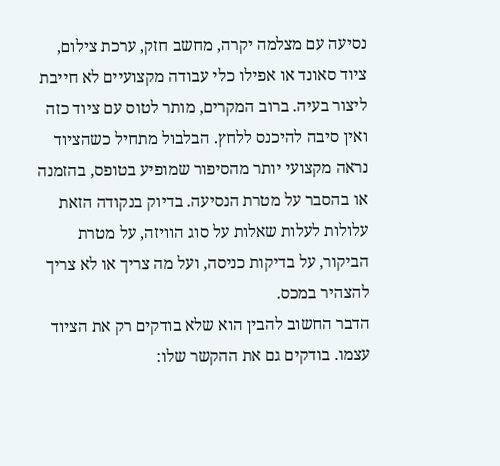נסיעה עם מצלמה יקרה, מחשב חזק, ערכת צילום, ציוד סאונד או אפילו כלי עבודה מקצועיים לא חייבת ליצור בעיה. ברוב המקרים, מותר לטוס עם ציוד כזה ואין סיבה להיכנס ללחץ. הבלבול מתחיל כשהציוד נראה מקצועי יותר מהסיפור שמופיע בטופס, בהזמנה או בהסבר על מטרת הנסיעה. בדיוק בנקודה הזאת עלולות לעלות שאלות על סוג הוויזה, על מטרת הביקור, על בדיקות כניסה, ועל מה צריך או לא צריך להצהיר במכס.
הדבר החשוב להבין הוא שלא בודקים רק את הציוד עצמו. בודקים גם את ההקשר שלו: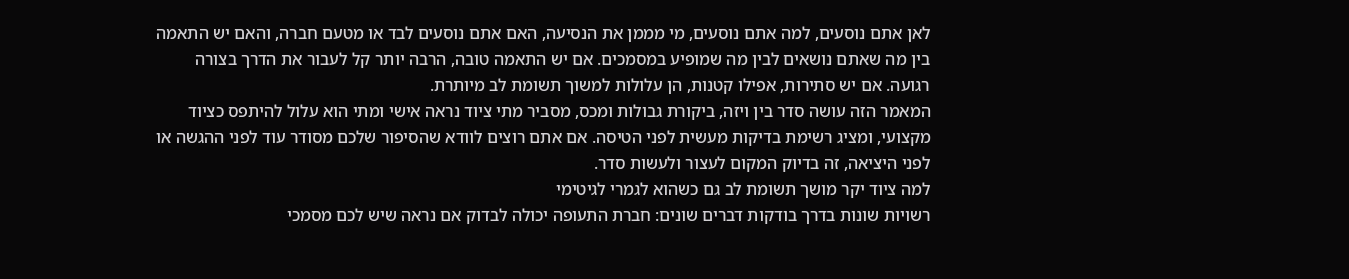לאן אתם נוסעים, למה אתם נוסעים, מי מממן את הנסיעה, האם אתם נוסעים לבד או מטעם חברה, והאם יש התאמה בין מה שאתם נושאים לבין מה שמופיע במסמכים. אם יש התאמה טובה, הרבה יותר קל לעבור את הדרך בצורה רגועה. אם יש סתירות, אפילו קטנות, הן עלולות למשוך תשומת לב מיותרת.
המאמר הזה עושה סדר בין ויזה, ביקורת גבולות ומכס, מסביר מתי ציוד נראה אישי ומתי הוא עלול להיתפס כציוד מקצועי, ומציג רשימת בדיקות מעשית לפני הטיסה. אם אתם רוצים לוודא שהסיפור שלכם מסודר עוד לפני ההגשה או לפני היציאה, זה בדיוק המקום לעצור ולעשות סדר.
למה ציוד יקר מושך תשומת לב גם כשהוא לגמרי לגיטימי
רשויות שונות בדרך בודקות דברים שונים: חברת התעופה יכולה לבדוק אם נראה שיש לכם מסמכי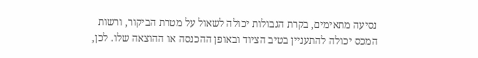נסיעה מתאימים, בקרת הגבולות יכולה לשאול על מטרת הביקור, ורשות המכס יכולה להתעניין בטיב הציוד ובאופן ההכנסה או ההוצאה שלו. לכן,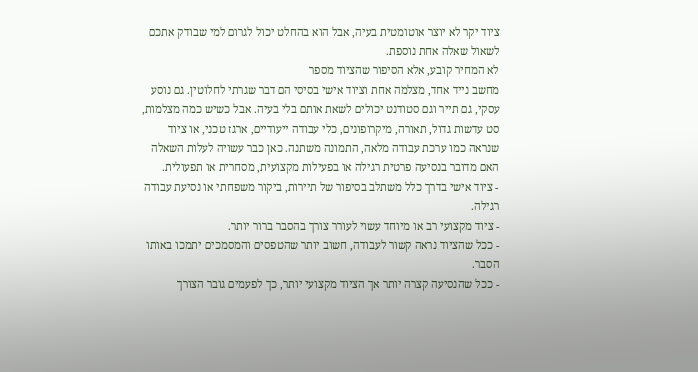ציוד יקר לא יוצר אוטומטית בעיה, אבל הוא בהחלט יכול לגרום למי שבודק אתכם לשאול שאלה אחת נוספת.
לא המחיר קובע, אלא הסיפור שהציוד מספר
מחשב נייד אחד, מצלמה אחת וציוד אישי בסיסי הם דבר שגרתי לחלוטין. גם נוסע עסקי, גם תייר וגם סטודנט יכולים לשאת אותם בלי בעיה. אבל כשיש כמה מצלמות, סט עדשות גדול, תאורה, מיקרופונים, כלי עבודה ייעודיים, ארגז טכני, או ציוד שנראה כמו ערכת עבודה מלאה, התמונה משתנה. כאן כבר עשויה לעלות השאלה האם מדובר בנסיעה פרטית רגילה או בפעילות מקצועית, מסחרית או תפעולית.
- ציוד אישי בדרך כלל משתלב בסיפור של תיירות, ביקור משפחתי או נסיעת עבודה רגילה.
- ציוד מקצועי רב או מיוחד עשוי לעורר צורך בהסבר ברור יותר.
- ככל שהציוד נראה קשור לעבודה, חשוב יותר שהטפסים והמסמכים יתמכו באותו הסבר.
- ככל שהנסיעה קצרה יותר אך הציוד מקצועי יותר, כך לפעמים גובר הצורך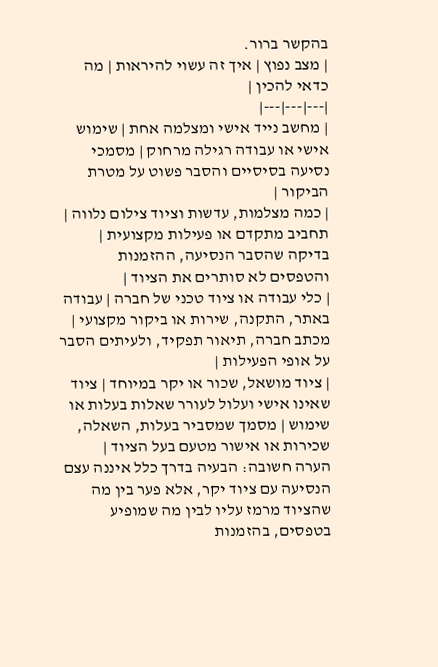בהקשר ברור.
| מצב נפוץ | איך זה עשוי להיראות | מה כדאי להכין |
|---|---|---|
| מחשב נייד אישי ומצלמה אחת | שימוש אישי או עבודה רגילה מרחוק | מסמכי נסיעה בסיסיים והסבר פשוט על מטרת הביקור |
| כמה מצלמות, עדשות וציוד צילום נלווה | תחביב מתקדם או פעילות מקצועית | בדיקה שהסבר הנסיעה, ההזמנות והטפסים לא סותרים את הציוד |
| כלי עבודה או ציוד טכני של חברה | עבודה באתר, התקנה, שירות או ביקור מקצועי | מכתב חברה, תיאור תפקיד, ולעיתים הסבר על אופי הפעילות |
| ציוד מושאל, שכור או יקר במיוחד | ציוד שאינו אישי ועלול לעורר שאלות בעלות או שימוש | מסמך שמסביר בעלות, השאלה, שכירות או אישור מטעם בעל הציוד |
הערה חשובה: הבעיה בדרך כלל איננה עצם הנסיעה עם ציוד יקר, אלא פער בין מה שהציוד מרמז עליו לבין מה שמופיע בטפסים, בהזמנות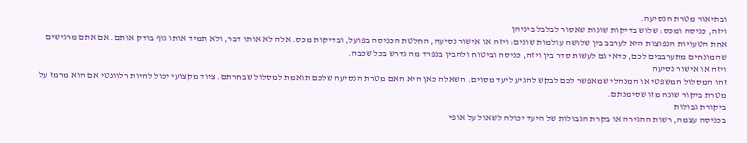ובתיאור מטרת הנסיעה.
ויזה, כניסה ומכס: שלוש בדיקות שונות שאסור לבלבל ביניהן
אחת הטעויות הנפוצות היא לערבב בין שלושה עולמות שונים: ויזה או אישור נסיעה, החלטת הכניסה בפועל, ובדיקות מכס. אלה לא אותו דבר, ולא תמיד אותו גוף בודק אותם. אם אתם מרגישים שהמונחים מתערבבים לכם, כדאי גם לעשות סדר בין ויזה, כניסה וביטוח ולהבין בנפרד מה נדרש בכל שכבה.
ויזה או אישור נסיעה
זהו המסלול המשפטי או המנהלי שמאפשר לכם לבקש להגיע ליעד מסוים. השאלה כאן היא האם מטרת הנסיעה שלכם תואמת למסלול שבחרתם. ציוד מקצועי יכול להיות רלוונטי אם הוא מרמז על מטרת ביקור שונה מזו שסימנתם.
ביקורת גבולות
בכניסה עצמה, רשות ההגירה או בקרת הגבולות של היעד יכולה לשאול על אופי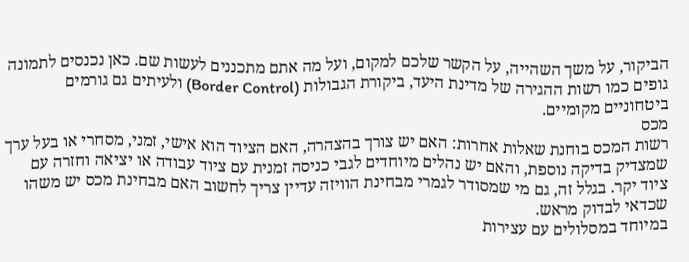הביקור, על משך השהייה, על הקשר שלכם למקום, ועל מה אתם מתכננים לעשות שם. כאן נכנסים לתמונה גופים כמו רשות ההגירה של מדינת היעד, ביקורת הגבולות (Border Control) ולעיתים גם גורמים ביטחוניים מקומיים.
מכס
רשות המכס בוחנת שאלות אחרות: האם יש צורך בהצהרה, האם הציוד הוא אישי, זמני, מסחרי או בעל ערך שמצדיק בדיקה נוספת, והאם יש נהלים מיוחדים לגבי כניסה זמנית עם ציוד עבודה או יציאה וחזרה עם ציוד יקר. בגלל זה, גם מי שמסודר לגמרי מבחינת הוויזה עדיין צריך לחשוב האם מבחינת מכס יש משהו שכדאי לבדוק מראש.
במיוחד במסלולים עם עצירות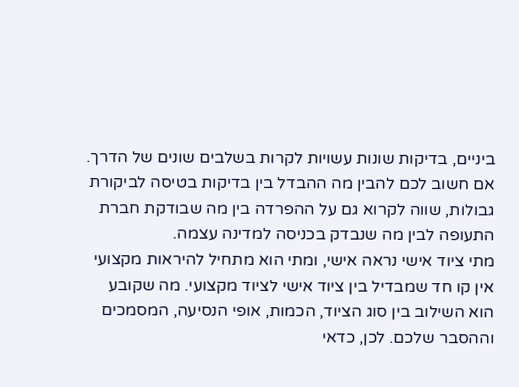ביניים, בדיקות שונות עשויות לקרות בשלבים שונים של הדרך. אם חשוב לכם להבין מה ההבדל בין בדיקות בטיסה לביקורת גבולות, שווה לקרוא גם על ההפרדה בין מה שבודקת חברת התעופה לבין מה שנבדק בכניסה למדינה עצמה.
מתי ציוד אישי נראה אישי, ומתי הוא מתחיל להיראות מקצועי
אין קו חד שמבדיל בין ציוד אישי לציוד מקצועי. מה שקובע הוא השילוב בין סוג הציוד, הכמות, אופי הנסיעה, המסמכים וההסבר שלכם. לכן, כדאי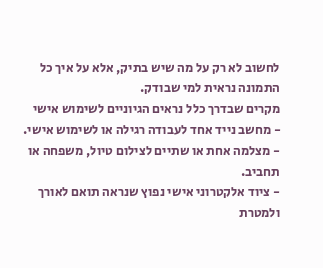לחשוב לא רק על מה שיש בתיק, אלא על איך כל התמונה נראית למי שבודק.
מקרים שבדרך כלל נראים הגיוניים לשימוש אישי
- מחשב נייד אחד לעבודה רגילה או לשימוש אישי.
- מצלמה אחת או שתיים לצילום טיול, משפחה או תחביב.
- ציוד אלקטרוני אישי נפוץ שנראה תואם לאורך ולמטרת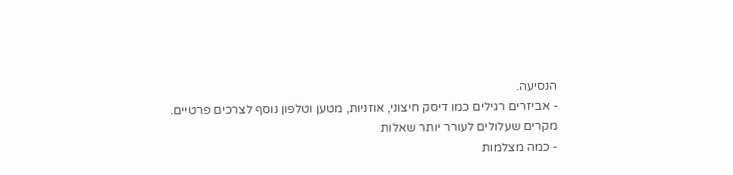הנסיעה.
- אביזרים רגילים כמו דיסק חיצוני, אוזניות, מטען וטלפון נוסף לצרכים פרטיים.
מקרים שעלולים לעורר יותר שאלות
- כמה מצלמות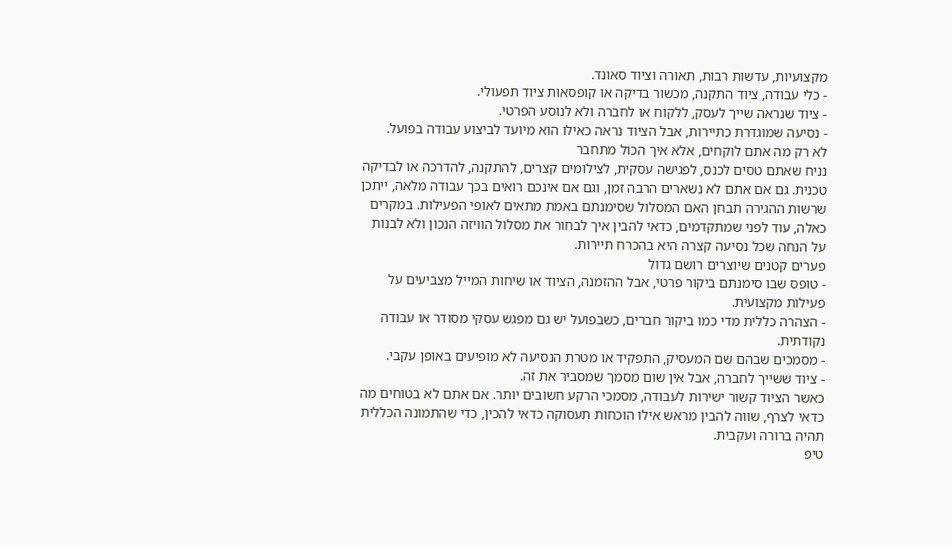מקצועיות, עדשות רבות, תאורה וציוד סאונד.
- כלי עבודה, ציוד התקנה, מכשור בדיקה או קופסאות ציוד תפעולי.
- ציוד שנראה שייך לעסק, ללקוח או לחברה ולא לנוסע הפרטי.
- נסיעה שמוגדרת כתיירות, אבל הציוד נראה כאילו הוא מיועד לביצוע עבודה בפועל.
לא רק מה אתם לוקחים, אלא איך הכול מתחבר
נניח שאתם טסים לכנס, לפגישה עסקית, לצילומים קצרים, להתקנה, להדרכה או לבדיקה טכנית. גם אם אתם לא נשארים הרבה זמן, וגם אם אינכם רואים בכך עבודה מלאה, ייתכן שרשות ההגירה תבחן האם המסלול שסימנתם באמת מתאים לאופי הפעילות. במקרים כאלה, עוד לפני שמתקדמים, כדאי להבין איך לבחור את מסלול הוויזה הנכון ולא לבנות על הנחה שכל נסיעה קצרה היא בהכרח תיירות.
פערים קטנים שיוצרים רושם גדול
- טופס שבו סימנתם ביקור פרטי, אבל ההזמנה, הציוד או שיחות המייל מצביעים על פעילות מקצועית.
- הצהרה כללית מדי כמו ביקור חברים, כשבפועל יש גם מפגש עסקי מסודר או עבודה נקודתית.
- מסמכים שבהם שם המעסיק, התפקיד או מטרת הנסיעה לא מופיעים באופן עקבי.
- ציוד ששייך לחברה, אבל אין שום מסמך שמסביר את זה.
כאשר הציוד קשור ישירות לעבודה, מסמכי הרקע חשובים יותר. אם אתם לא בטוחים מה כדאי לצרף, שווה להבין מראש אילו הוכחות תעסוקה כדאי להכין, כדי שהתמונה הכללית תהיה ברורה ועקבית.
טיפ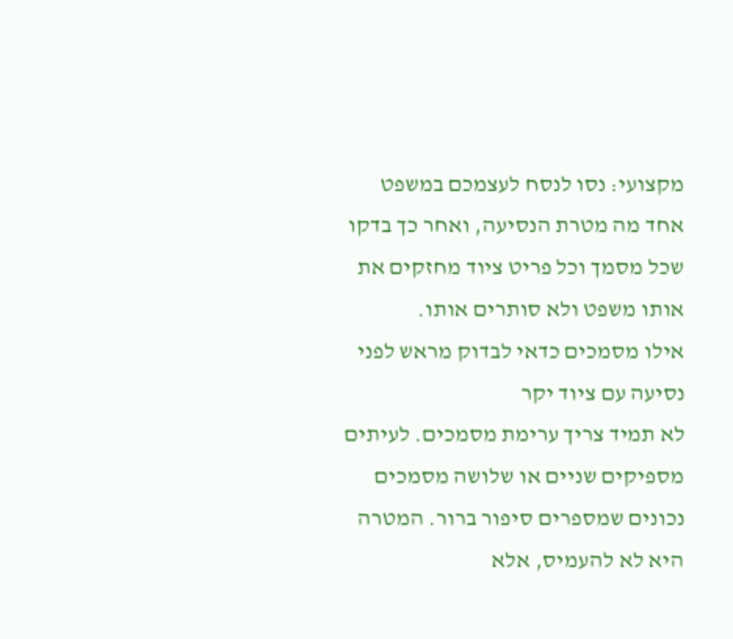מקצועי: נסו לנסח לעצמכם במשפט אחד מה מטרת הנסיעה, ואחר כך בדקו שכל מסמך וכל פריט ציוד מחזקים את אותו משפט ולא סותרים אותו.
אילו מסמכים כדאי לבדוק מראש לפני נסיעה עם ציוד יקר
לא תמיד צריך ערימת מסמכים. לעיתים מספיקים שניים או שלושה מסמכים נכונים שמספרים סיפור ברור. המטרה היא לא להעמיס, אלא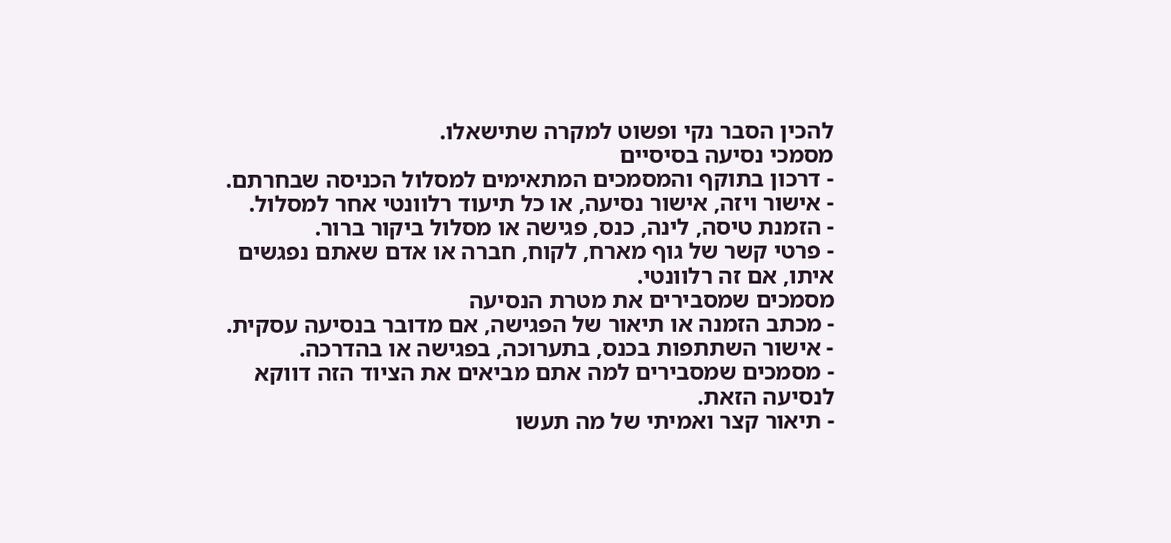להכין הסבר נקי ופשוט למקרה שתישאלו.
מסמכי נסיעה בסיסיים
- דרכון בתוקף והמסמכים המתאימים למסלול הכניסה שבחרתם.
- אישור ויזה, אישור נסיעה, או כל תיעוד רלוונטי אחר למסלול.
- הזמנת טיסה, לינה, כנס, פגישה או מסלול ביקור ברור.
- פרטי קשר של גוף מארח, לקוח, חברה או אדם שאתם נפגשים איתו, אם זה רלוונטי.
מסמכים שמסבירים את מטרת הנסיעה
- מכתב הזמנה או תיאור של הפגישה, אם מדובר בנסיעה עסקית.
- אישור השתתפות בכנס, בתערוכה, בפגישה או בהדרכה.
- מסמכים שמסבירים למה אתם מביאים את הציוד הזה דווקא לנסיעה הזאת.
- תיאור קצר ואמיתי של מה תעשו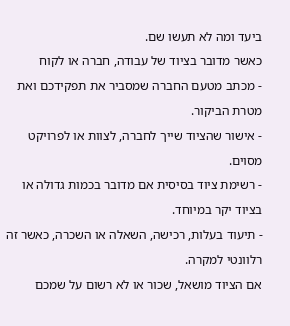ביעד ומה לא תעשו שם.
כאשר מדובר בציוד של עבודה, חברה או לקוח
- מכתב מטעם החברה שמסביר את תפקידכם ואת מטרת הביקור.
- אישור שהציוד שייך לחברה, לצוות או לפרויקט מסוים.
- רשימת ציוד בסיסית אם מדובר בכמות גדולה או בציוד יקר במיוחד.
- תיעוד בעלות, רכישה, השאלה או השכרה, כאשר זה רלוונטי למקרה.
אם הציוד מושאל, שכור או לא רשום על שמכם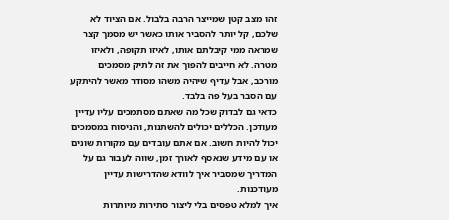זהו מצב קטן שמייצר הרבה בלבול. אם הציוד לא שלכם, קל יותר להסביר אותו כאשר יש מסמך קצר שמראה ממי קיבלתם אותו, לאיזו תקופה, ולאיזו מטרה. לא חייבים להפוך את זה לתיק מסמכים מורכב, אבל עדיף שיהיה משהו מסודר מאשר להיתקע עם הסבר בעל פה בלבד.
כדאי גם לבדוק שכל מה שאתם מסתמכים עליו עדיין מעודכן. הכללים יכולים להשתנות, והניסוח במסמכים יכול להיות חשוב. אם אתם עובדים עם מקורות שונים או עם מידע שנאסף לאורך זמן, שווה לעבור גם על המדריך שמסביר איך לוודא שהדרישות עדיין מעודכנות.
איך למלא טפסים בלי ליצור סתירות מיותרות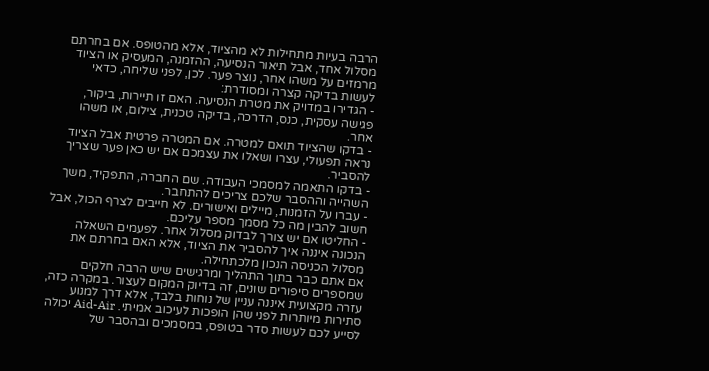הרבה בעיות מתחילות לא מהציוד, אלא מהטופס. אם בחרתם מסלול אחד, אבל תיאור הנסיעה, ההזמנה, המעסיק או הציוד מרמזים על משהו אחר, נוצר פער. לכן, לפני שליחה, כדאי לעשות בדיקה קצרה ומסודרת:
- הגדירו במדויק את מטרת הנסיעה. האם זו תיירות, ביקור, פגישה עסקית, כנס, הדרכה, בדיקה טכנית, צילום, או משהו אחר.
- בדקו שהציוד תואם למטרה. אם המטרה פרטית אבל הציוד נראה תפעולי, עצרו ושאלו את עצמכם אם יש כאן פער שצריך להסביר.
- בדקו התאמה למסמכי העבודה. שם החברה, התפקיד, משך השהייה וההסבר שלכם צריכים להתחבר.
- עברו על הזמנות, מיילים ואישורים. לא חייבים לצרף הכול, אבל חשוב להבין מה כל מסמך מספר עליכם.
- החליטו אם יש צורך לבדוק מסלול אחר. לפעמים השאלה הנכונה איננה איך להסביר את הציוד, אלא האם בחרתם את מסלול הכניסה הנכון מלכתחילה.
אם אתם כבר בתוך התהליך ומרגישים שיש הרבה חלקים שמספרים סיפורים שונים, זה בדיוק המקום לעצור. במקרה כזה, עזרה מקצועית איננה עניין של נוחות בלבד, אלא דרך למנוע סתירות מיותרות לפני שהן הופכות לעיכוב אמיתי. Aid-Air יכולה לסייע לכם לעשות סדר בטופס, במסמכים ובהסבר של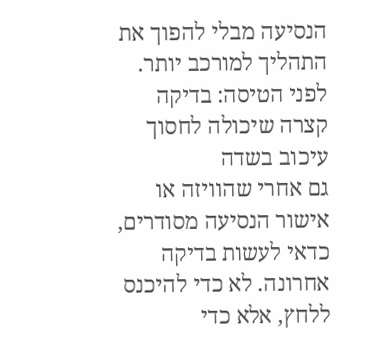הנסיעה מבלי להפוך את התהליך למורכב יותר.
לפני הטיסה: בדיקה קצרה שיכולה לחסוך עיכוב בשדה
גם אחרי שהוויזה או אישור הנסיעה מסודרים, כדאי לעשות בדיקה אחרונה. לא כדי להיכנס ללחץ, אלא כדי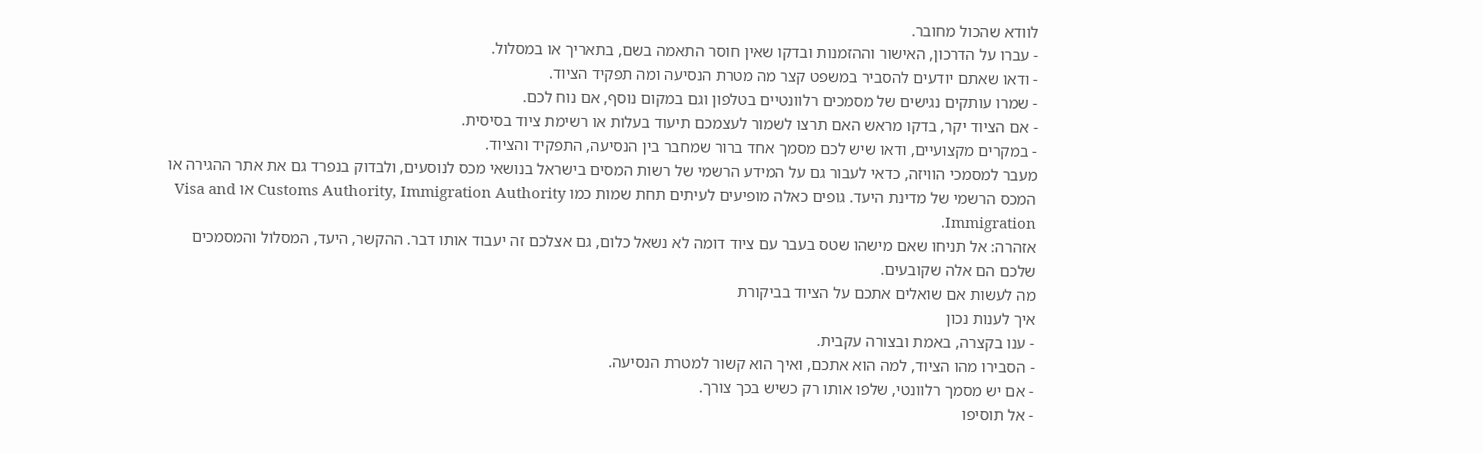לוודא שהכול מחובר.
- עברו על הדרכון, האישור וההזמנות ובדקו שאין חוסר התאמה בשם, בתאריך או במסלול.
- ודאו שאתם יודעים להסביר במשפט קצר מה מטרת הנסיעה ומה תפקיד הציוד.
- שמרו עותקים נגישים של מסמכים רלוונטיים בטלפון וגם במקום נוסף, אם נוח לכם.
- אם הציוד יקר, בדקו מראש האם תרצו לשמור לעצמכם תיעוד בעלות או רשימת ציוד בסיסית.
- במקרים מקצועיים, ודאו שיש לכם מסמך אחד ברור שמחבר בין הנסיעה, התפקיד והציוד.
מעבר למסמכי הוויזה, כדאי לעבור גם על המידע הרשמי של רשות המסים בישראל בנושאי מכס לנוסעים, ולבדוק בנפרד גם את אתר ההגירה או המכס הרשמי של מדינת היעד. גופים כאלה מופיעים לעיתים תחת שמות כמו Customs Authority, Immigration Authority או Visa and Immigration.
אזהרה: אל תניחו שאם מישהו שטס בעבר עם ציוד דומה לא נשאל כלום, גם אצלכם זה יעבוד אותו דבר. ההקשר, היעד, המסלול והמסמכים שלכם הם אלה שקובעים.
מה לעשות אם שואלים אתכם על הציוד בביקורת
איך לענות נכון
- ענו בקצרה, באמת ובצורה עקבית.
- הסבירו מהו הציוד, למה הוא אתכם, ואיך הוא קשור למטרת הנסיעה.
- אם יש מסמך רלוונטי, שלפו אותו רק כשיש בכך צורך.
- אל תוסיפו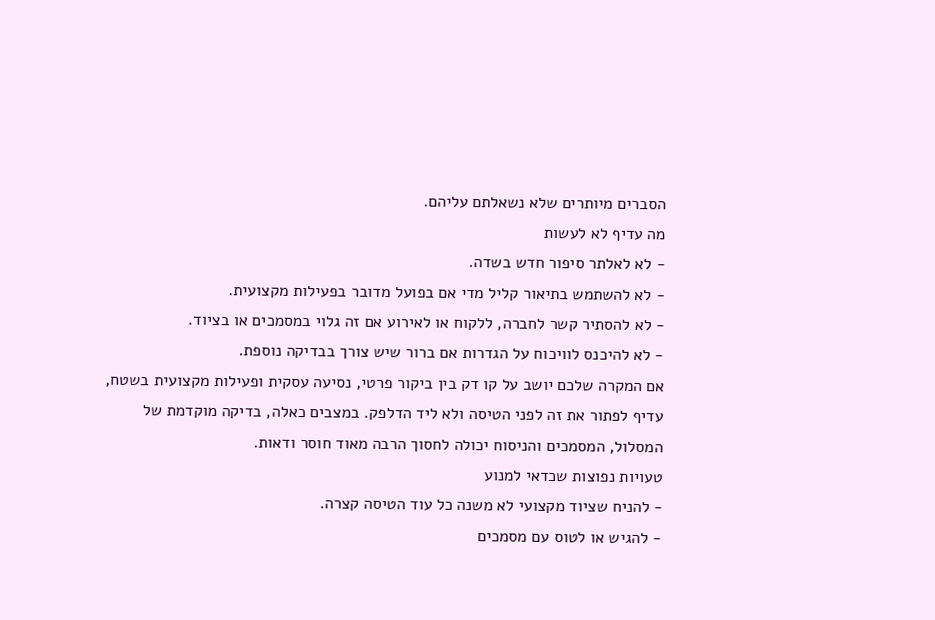הסברים מיותרים שלא נשאלתם עליהם.
מה עדיף לא לעשות
- לא לאלתר סיפור חדש בשדה.
- לא להשתמש בתיאור קליל מדי אם בפועל מדובר בפעילות מקצועית.
- לא להסתיר קשר לחברה, ללקוח או לאירוע אם זה גלוי במסמכים או בציוד.
- לא להיכנס לוויכוח על הגדרות אם ברור שיש צורך בבדיקה נוספת.
אם המקרה שלכם יושב על קו דק בין ביקור פרטי, נסיעה עסקית ופעילות מקצועית בשטח, עדיף לפתור את זה לפני הטיסה ולא ליד הדלפק. במצבים כאלה, בדיקה מוקדמת של המסלול, המסמכים והניסוח יכולה לחסוך הרבה מאוד חוסר ודאות.
טעויות נפוצות שכדאי למנוע
- להניח שציוד מקצועי לא משנה כל עוד הטיסה קצרה.
- להגיש או לטוס עם מסמכים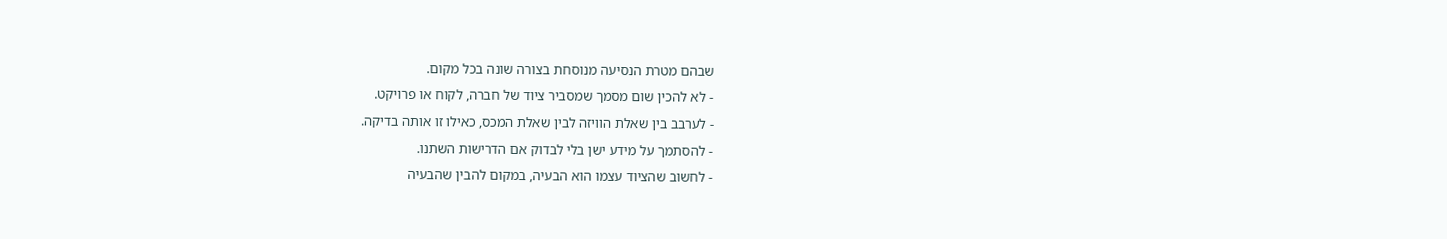שבהם מטרת הנסיעה מנוסחת בצורה שונה בכל מקום.
- לא להכין שום מסמך שמסביר ציוד של חברה, לקוח או פרויקט.
- לערבב בין שאלת הוויזה לבין שאלת המכס, כאילו זו אותה בדיקה.
- להסתמך על מידע ישן בלי לבדוק אם הדרישות השתנו.
- לחשוב שהציוד עצמו הוא הבעיה, במקום להבין שהבעיה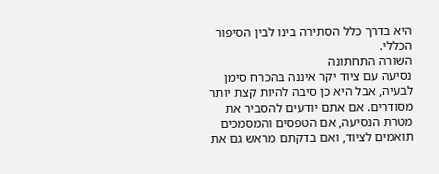היא בדרך כלל הסתירה בינו לבין הסיפור הכללי.
השורה התחתונה
נסיעה עם ציוד יקר איננה בהכרח סימן לבעיה, אבל היא כן סיבה להיות קצת יותר מסודרים. אם אתם יודעים להסביר את מטרת הנסיעה, אם הטפסים והמסמכים תואמים לציוד, ואם בדקתם מראש גם את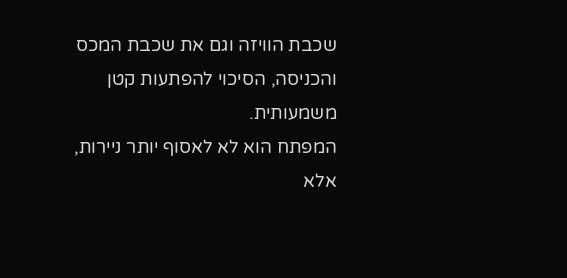שכבת הוויזה וגם את שכבת המכס והכניסה, הסיכוי להפתעות קטן משמעותית.
המפתח הוא לא לאסוף יותר ניירות, אלא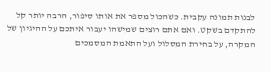לבנות תמונה עקבית. כשהכול מספר את אותו סיפור, הרבה יותר קל להתקדם בשקט. ואם אתם רוצים שמישהו יעבור איתכם על ההיגיון של המקרה, על בחירת המסלול ועל התאמת המסמכים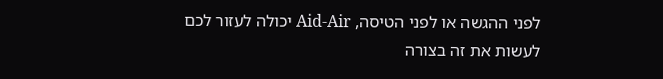לפני ההגשה או לפני הטיסה, Aid-Air יכולה לעזור לכם לעשות את זה בצורה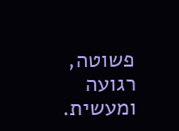פשוטה, רגועה ומעשית.